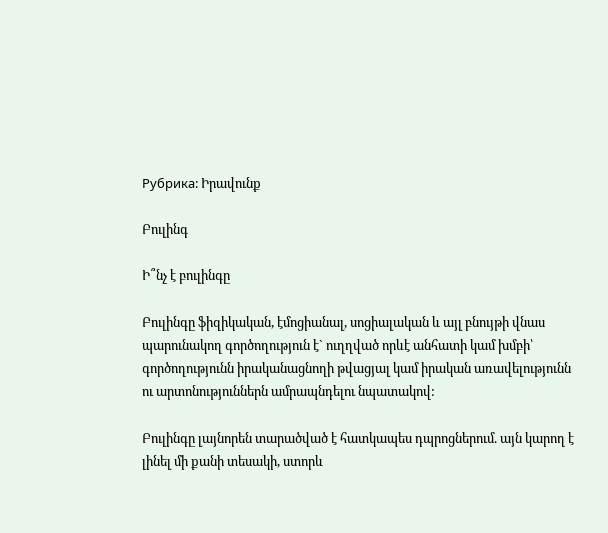Рубрика: Իրավունք

Բուլինգ

Ի՞նչ է բուլինգը

Բուլինգը ֆիզիկական, էմոցիանալ, սոցիալական և այլ բնույթի վնաս պարունակող գործողություն է` ուղղված որևէ անհատի կամ խմբի՝ գործողությունն իրականացնողի թվացյալ կամ իրական առավելությունն ու արտոնություններն ամրապնդելու նպատակով:

Բուլինգը լայնորեն տարածված է հատկապես դպրոցներում. այն կարող է լինել մի քանի տեսակի, ստորև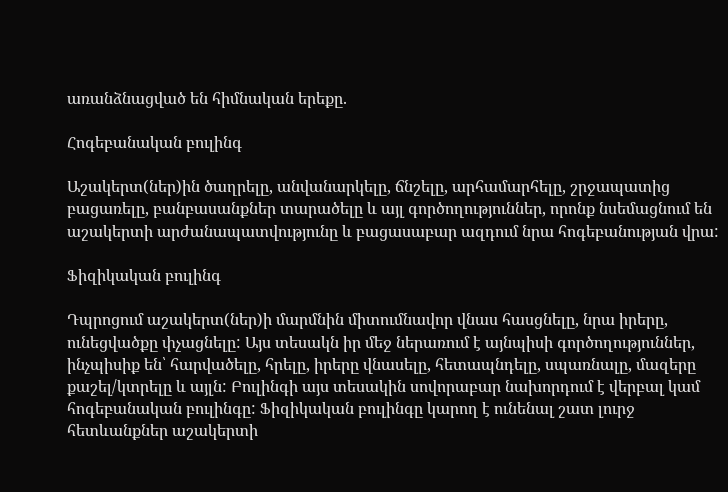առանձնացված են հիմնական երեքը.

Հոգեբանական բուլինգ

Աշակերտ(ներ)ին ծաղրելը, անվանարկելը, ճնշելը, արհամարհելը, շրջապատից բացառելը, բանբասանքներ տարածելը և այլ գործողություններ, որոնք նսեմացնում են աշակերտի արժանապատվությունը և բացասաբար ազդում նրա հոգեբանության վրա:

Ֆիզիկական բուլինգ

Դպրոցում աշակերտ(ներ)ի մարմնին միտումնավոր վնաս հասցնելը, նրա իրերը, ունեցվածքը փչացնելը: Այս տեսակն իր մեջ ներառում է այնպիսի գործողություններ, ինչպիսիք են՝ հարվածելը, հրելը, իրերը վնասելը, հետապնդելը, սպառնալը, մազերը քաշել/կտրելը և այլն: Բուլինգի այս տեսակին սովորաբար նախորդում է վերբալ կամ հոգեբանական բուլինգը: Ֆիզիկական բուլինգը կարող է ունենալ շատ լուրջ հետևանքներ աշակերտի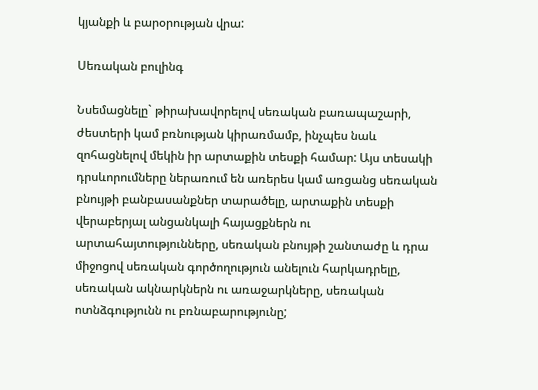կյանքի և բարօրության վրա:

Սեռական բուլինգ

Նսեմացնելը` թիրախավորելով սեռական բառապաշարի, ժեստերի կամ բռնության կիրառմամբ, ինչպես նաև զոհացնելով մեկին իր արտաքին տեսքի համար: Այս տեսակի դրսևորումները ներառում են առերես կամ առցանց սեռական բնույթի բանբասանքներ տարածելը, արտաքին տեսքի վերաբերյալ անցանկալի հայացքներն ու արտահայտությունները, սեռական բնույթի շանտաժը և դրա միջոցով սեռական գործողություն անելուն հարկադրելը, սեռական ակնարկներն ու առաջարկները, սեռական ոտնձգությունն ու բռնաբարությունը;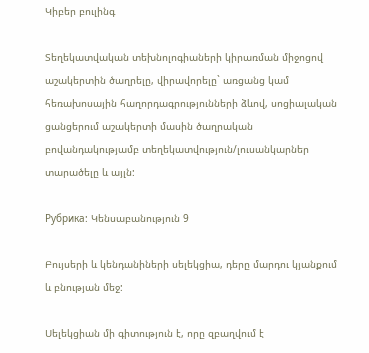Կիբեր բուլինգ

Տեղեկատվական տեխնոլոգիաների կիրառման միջոցով աշակերտին ծաղրելը, վիրավորելը` առցանց կամ հեռախոսային հաղորդագրությունների ձևով, սոցիալական ցանցերում աշակերտի մասին ծաղրական բովանդակությամբ տեղեկատվություն/լուսանկարներ տարածելը և այլն:

Рубрика: Կենսաբանություն 9

Բույսերի և կենդանիների սելեկցիա, դերը մարդու կյանքում և բնության մեջ:

Սելեկցիան մի գիտություն է, որը զբաղվում է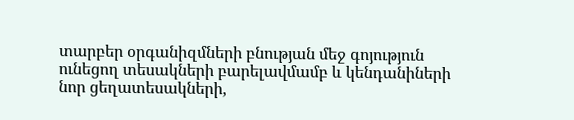տարբեր օրգանիզմների բնության մեջ գոյություն ունեցող տեսակների բարելավմամբ և կենդանիների նոր ցեղատեսակների,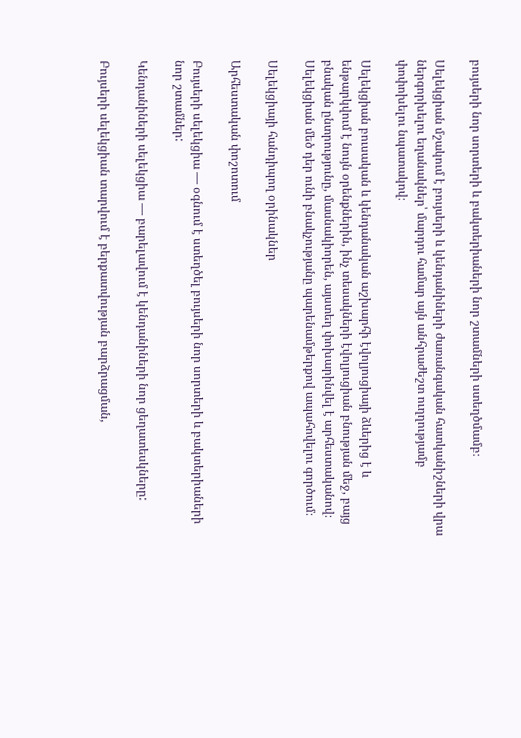բույսերի նոր սորտերի և բակտերիաների նոր շտամների ստեղծմամբ։

Սելեկցիան մշակում է բույսերի և կենդանիների ժառանգական հատկանիշների վրա ներգորխելու եղանակներ՝ մարդու համար այն անհրաժեշտ ուղղությամբ փոփոխելու նպատակով։

Սելեկցիան բուսական և կենդանական աշխարհի էվոլյուցիայի ձևերից է և ենթարկվում է նույն օրենքներին, ինչ տեսակների էվոլյուցիան բնության մեջ, բայց բնական ընտրությունը, մասնակիորեն, այստեղ փոխարինվել է արհեստականով։ Սելեկցիան մեծ դեր ունի բնակչությանը պարենամթերքով ապահովելու գործում։

Սելեկցիայի հանդիպող օրինակներ

Արհեստական փոշոտում

Բույսերի սելեկցիա — օգնում է ստեղծել բույսերի նոր սորտերի և բակտերիաների նոր շտամներ:

Կենդանիների սելեկցիա — բարելավում է կենդանիների նոր ցեղատեսկները:

Բույսերի սելեկցիան տարվում է բերքատվության բարձրացման,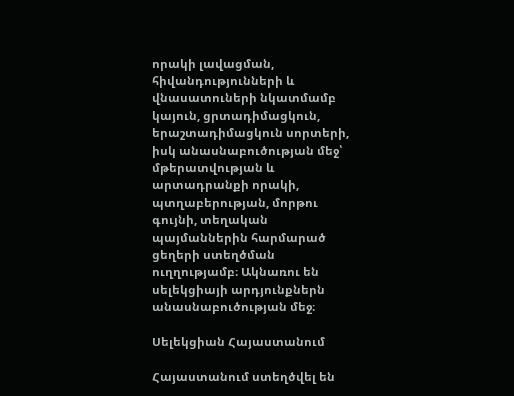որակի լավացման, հիվանդությունների և վնասատուների նկատմամբ կայուն, ցրտադիմացկուն, երաշտադիմացկուն սորտերի, իսկ անասնաբուծության մեջ՝ մթերատվության և արտադրանքի որակի, պտղաբերության, մորթու գույնի, տեղական պայմաններին հարմարած ցեղերի ստեղծման ուղղությամբ։ Ակնառու են սելեկցիայի արդյունքներն անասնաբուծության մեջ։

Սելեկցիան Հայաստանում

Հայաստանում ստեղծվել են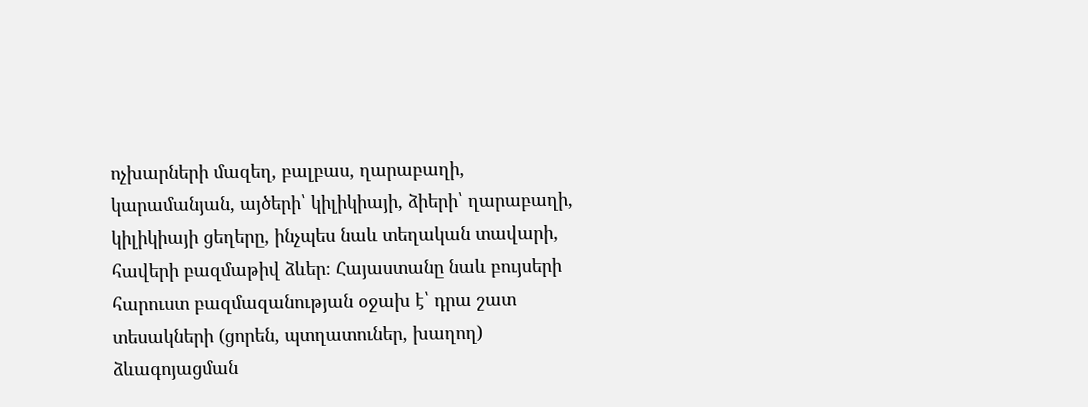ոչխարների մազեղ, բալբաս, ղարաբաղի, կարամանյան, այծերի՝ կիլիկիայի, ձիերի՝ ղարաբաղի, կիլիկիայի ցեղերը, ինչպես նաև տեղական տավարի, հավերի բազմաթիվ ձևեր։ Հայաստանը նաև բույսերի հարուստ բազմազանության օջախ է՝ դրա շատ տեսակների (ցորեն, պտղատուներ, խաղող) ձևագոյացման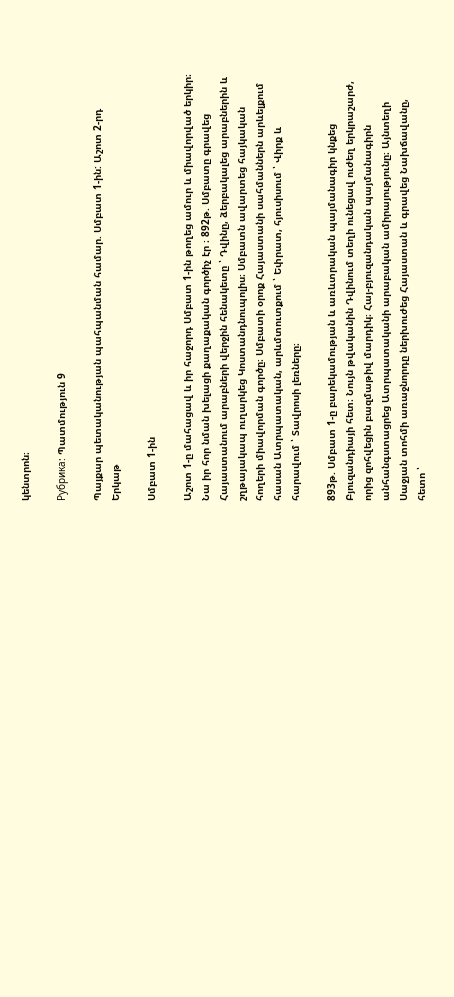կենտրոն։

Рубрика: Պատմություն 9

Պայքար պետականության պահպանման համար. Սմբատ 1-ին: Աշոտ 2-րդ Երկաթ

Սմբատ 1-ին

Աշոտ 1-ը մահացավ և իր հաջորդ Սմբատ 1-ին թողեց ամուր և միավորված երկիր։ Նա իր հոր նման խելացի քաղաքական գործիչ էր ։ 892թ. Սմբատը գրավեց Հայաստանում արաբների վերջին հենակետը ՝ Դվինը, ձերբակալեց արաբներին և շղթայակապ ուղարկեց Կոստանդնուպոլիս։ Սմբատն ավարտեց հայկական հողերի միավորման գործը։ Սմբատի օրոք Հայաստանի սահմաններն արևելքում հասան Ատրպատական, արևմտուտքում ՝ Եփրատ, հյուսիսում ՝ Վիրք և հարավում ՝ Տավրոսի լեռները։

893թ. Սմբատ 1-ը բարեկամության և առևտրական պայմանագիր կնքեց Բյուզանդիայի հետ։ Նույն թվականին Դվինում տեղի ունեցավ ուժեղ երկրաշարժ, որից զոհվեցին բազմաթիվ մարդիկ։ Հայ-բյուզանդական պայմանագիրն անհանգստացրեց Ատրպատականի արաբական ամիրայությունը։ Այնտեղի Սաջյան տոհմի առաջնորդը ներխուժեց Հայաստան և գրավեց Նախճավանը, հետո ՝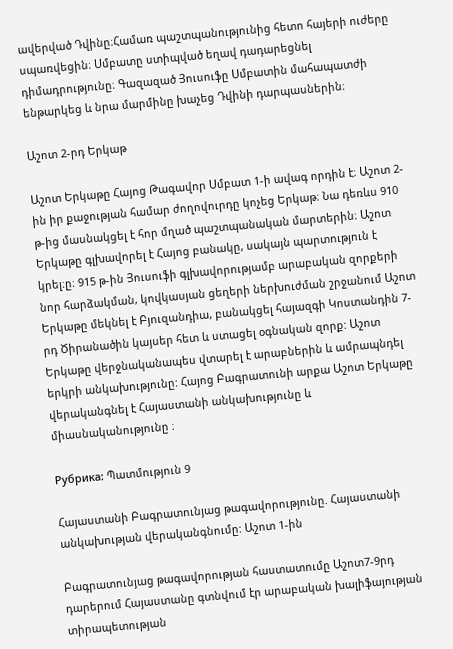ավերված Դվինը։Համառ պաշտպանությունից հետո հայերի ուժերը սպառվեցին։ Սմբատը ստիպված եղավ դադարեցնել դիմադրությունը։ Գազազած Յուսուֆը Սմբատին մահապատժի ենթարկեց և նրա մարմինը խաչեց Դվինի դարպասներին։

Աշոտ 2-րդ Երկաթ

Աշոտ Երկաթը Հայոց Թագավոր Սմբատ 1-ի ավագ որդին է։ Աշոտ 2-ին իր քաջության համար ժողովուրդը կոչեց Երկաթ։ Նա դեռևս 910 թ-ից մասնակցել է հոր մղած պաշտպանական մարտերին։ Աշոտ Երկաթը գլխավորել է Հայոց բանակը, սակայն պարտություն է կրել։ը։ 915 թ-ին Յուսուֆի գլխավորությամբ արաբական զորքերի նոր հարձակման, կովկասյան ցեղերի ներխուժման շրջանում Աշոտ Երկաթը մեկնել է Բյուզանդիա, բանակցել հայազգի Կոստանդին 7-րդ Ծիրանածին կայսեր հետ և ստացել օգնական զորք: Աշոտ Երկաթը վերջնականապես վտարել է արաբներին և ամրապնդել երկրի անկախությունը: Հայոց Բագրատունի արքա Աշոտ Երկաթը վերականգնել է Հայաստանի անկախությունը և միասնականությունը ։

Рубрика: Պատմություն 9

Հայաստանի Բագրատունյաց թագավորությունը. Հայաստանի անկախության վերականգնումը: Աշոտ 1-ին

Բագրատունյաց թագավորության հաստատումը Աշոտ7-9րդ դարերում Հայաստանը գտնվում էր արաբական խալիֆայության տիրապետության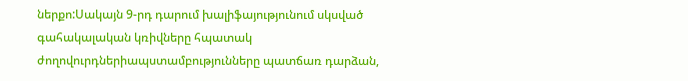ներքո:Սակայն 9-րդ դարում խալիֆայությունում սկսված գահակալական կռիվները հպատակ ժողովուրդներիապստամբությունները պատճառ դարձան,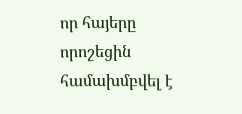որ հայերը որոշեցին համախմբվել է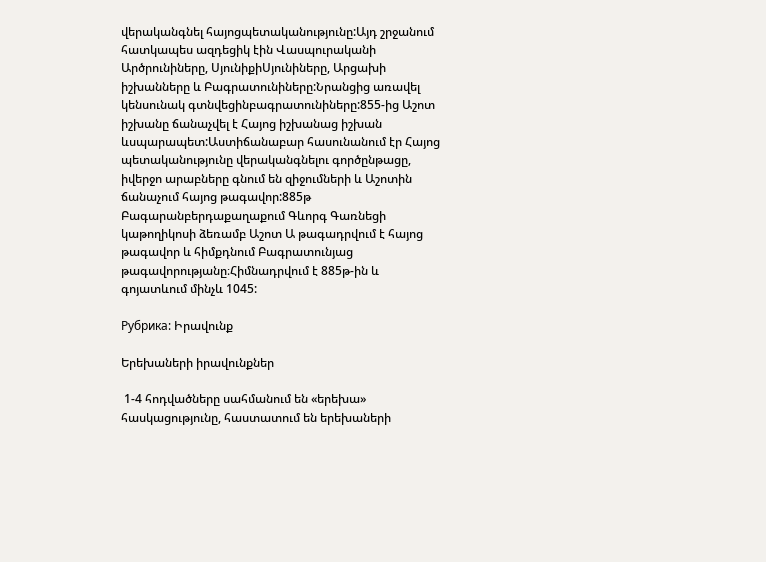վերականգնել հայոցպետականությունը:Այդ շրջանում հատկապես ազդեցիկ էին Վասպուրականի Արծրունիները, ՍյունիքիՍյունիները, Արցախի իշխանները և Բագրատունիները:Նրանցից առավել կենսունակ գտնվեցինբագրատունիները:855-ից Աշոտ իշխանը ճանաչվել է Հայոց իշխանաց իշխան ևսպարապետ:Աստիճանաբար հասունանում էր Հայոց պետականությունը վերականգնելու գործընթացը, իվերջո արաբները գնում են զիջումների և Աշոտին ճանաչում հայոց թագավոր:885թ Բագարանբերդաքաղաքում Գևորգ Գառնեցի կաթողիկոսի ձեռամբ Աշոտ Ա թագադրվում է հայոց թագավոր և հիմքդնում Բագրատունյաց թագավորությանը։Հիմնադրվում է 885թ-ին և գոյատևում մինչև 1045:

Рубрика: Իրավունք

Երեխաների իրավունքներ

 1-4 հոդվածները սահմանում են «երեխա» հասկացությունը, հաստատում են երեխաների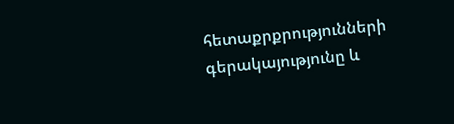հետաքրքրությունների գերակայությունը և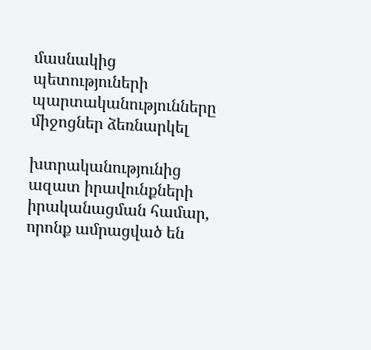մասնակից պետություների պարտականությունները միջոցներ ձեռնարկել

խտրականությունից ազատ իրավունքների իրականացման համար, որոնք ամրացված են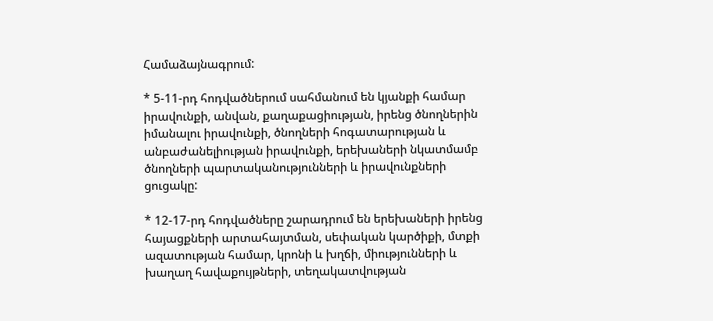Համաձայնագրում:

* 5-11-րդ հոդվածներում սահմանում են կյանքի համար իրավունքի, անվան, քաղաքացիության, իրենց ծնողներին իմանալու իրավունքի, ծնողների հոգատարության և անբաժանելիության իրավունքի, երեխաների նկատմամբ ծնողների պարտականությունների և իրավունքների ցուցակը:

* 12-17-րդ հոդվածները շարադրում են երեխաների իրենց հայացքների արտահայտման, սեփական կարծիքի, մտքի ազատության համար, կրոնի և խղճի, միությունների և խաղաղ հավաքույթների, տեղակատվության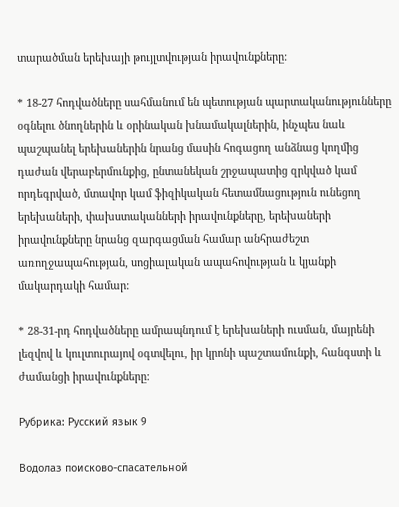տարածման երեխայի թույլտվության իրավունքները:

* 18-27 հոդվածները սահմանում են պետության պարտականությունները օգնելու ծնողներին և օրինական խնամակալներին, ինչպես նաև պաշպանել երեխաներին նրանց մասին հոգացող անձնաց կողմից դաժան վերաբերմունքից, ընտանեկան շրջապատից զրկված կամ որդեգրված, մտավոր կամ ֆիզիկական հետամնացություն ունեցող երեխաների, փախստականների իրավունքները, երեխաների իրավունքները նրանց զարգացման համար անհրաժեշտ առողջապահության, սոցիալական ապահովության և կյանքի մակարդակի համար:

* 28-31-րդ հոդվածները ամրապնդում է երեխաների ուսման, մայրենի լեզվով և կուլտուրայով օգտվելու, իր կրոնի պաշտամունքի, հանգստի և ժամանցի իրավունքները:

Рубрика: Русский язык 9

Водолаз поисково-спасательной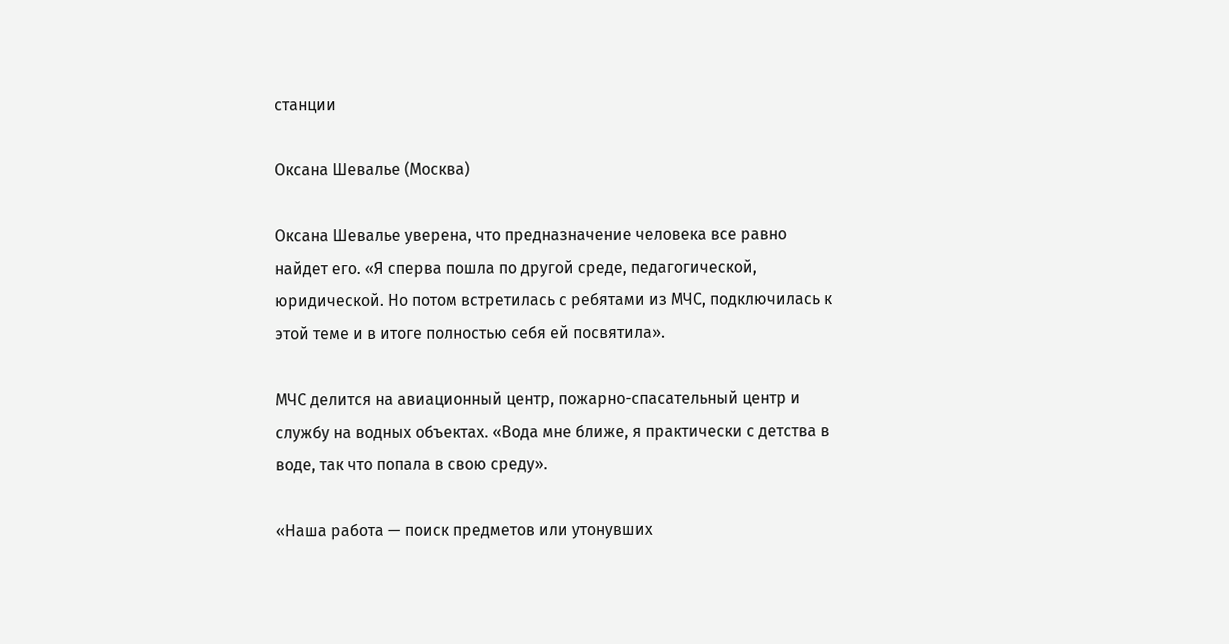станции

Оксана Шевалье (Москва)

Оксана Шевалье уверена, что предназначение человека все равно найдет его. «Я сперва пошла по другой среде, педагогической, юридической. Но потом встретилась с ребятами из МЧС, подключилась к этой теме и в итоге полностью себя ей посвятила».

МЧС делится на авиационный центр, пожарно-спасательный центр и службу на водных объектах. «Вода мне ближе, я практически с детства в воде, так что попала в свою среду».

«Наша работа — поиск предметов или утонувших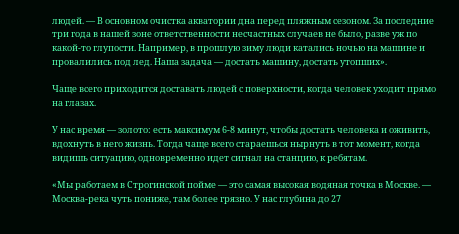людей. — В основном очистка акватории дна перед пляжным сезоном. За последние три года в нашей зоне ответственности несчастных случаев не было, разве уж по какой-то глупости. Например, в прошлую зиму люди катались ночью на машине и провалились под лед. Наша задача — достать машину, достать утопших».

Чаще всего приходится доставать людей с поверхности, когда человек уходит прямо на глазах.

У нас время — золото: есть максимум 6-8 минут, чтобы достать человека и оживить, вдохнуть в него жизнь. Тогда чаще всего стараешься нырнуть в тот момент, когда видишь ситуацию, одновременно идет сигнал на станцию, к ребятам.

«Мы работаем в Строгинской пойме — это самая высокая водяная точка в Москве. — Москва-река чуть пониже, там более грязно. У нас глубина до 27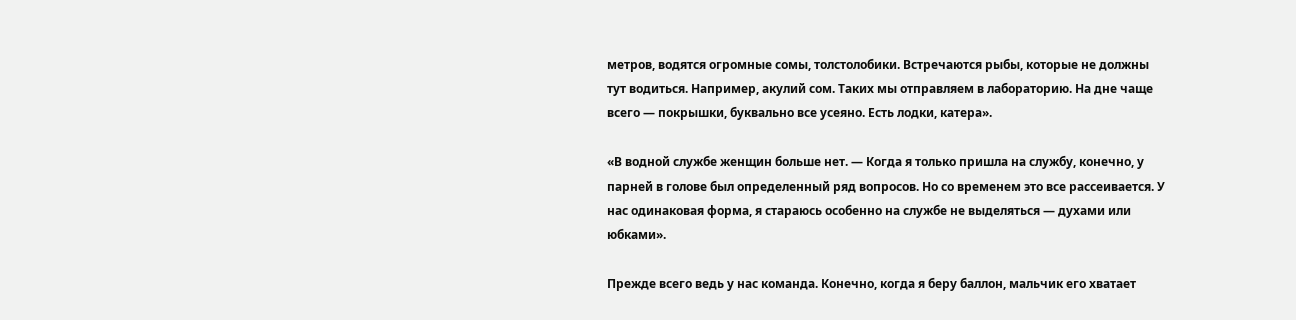метров, водятся огромные сомы, толстолобики. Встречаются рыбы, которые не должны тут водиться. Например, акулий сом. Таких мы отправляем в лабораторию. На дне чаще всего — покрышки, буквально все усеяно. Есть лодки, катера».

«В водной службе женщин больше нет. — Когда я только пришла на службу, конечно, у парней в голове был определенный ряд вопросов. Но со временем это все рассеивается. У нас одинаковая форма, я стараюсь особенно на службе не выделяться — духами или юбками».

Прежде всего ведь у нас команда. Конечно, когда я беру баллон, мальчик его хватает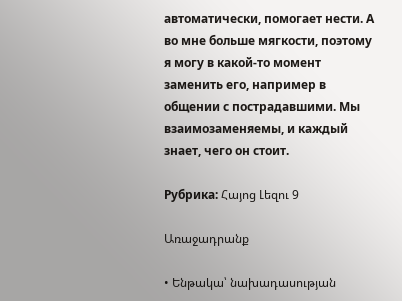автоматически, помогает нести. А во мне больше мягкости, поэтому я могу в какой-то момент заменить его, например в общении с пострадавшими. Мы взаимозаменяемы, и каждый знает, чего он стоит.

Рубрика: Հայոց Լեզու 9

Առաջադրանք

• Ենթակա՝ նախադասության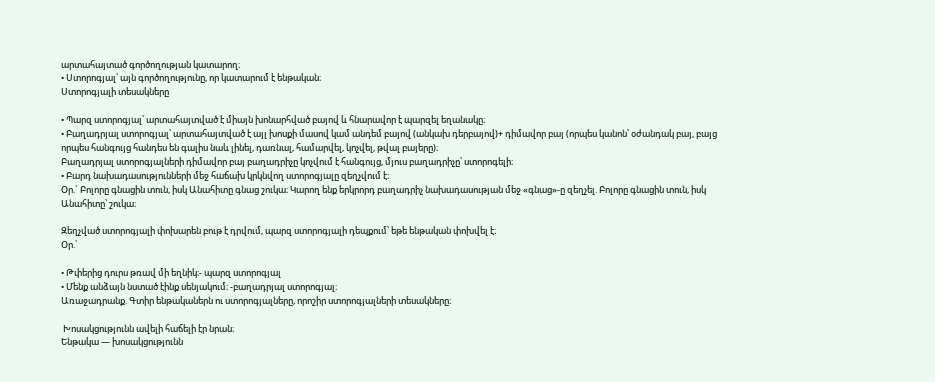արտահայտած գործողության կատարող։
• Ստորոգյալ՝ այն գործողությունը, որ կատարում է ենթական։
Ստորոգյալի տեսակները

• Պարզ ստորոգյալ՝ արտահայտված է միայն խոնարհված բայով և հնարավոր է պարզել եղանակը։
• Բաղադրյալ ստորոգյալ՝ արտահայտված է այլ խոսքի մասով կամ անդեմ բայով (անկախ դերբայով)+ դիմավոր բայ (որպես կանոն՝ օժանդակ բայ, բայց որպես հանգույց հանդես են գալիս նաև լինել, դառնալ, համարվել, կոչվել, թվալ բայերը)։
Բաղադրյալ ստորոգյալների դիմավոր բայ բաղադրիչը կոչվում է հանգույց, մյուս բաղադրիչը՝ ստորոգելի։
• Բարդ նախադասությունների մեջ հաճախ կրկնվող ստորոգյալը զեղչվում է։
Օր.` Բոլորը գնացին տուն, իսկ Անահիտը գնաց շուկա։ Կարող ենք երկրորդ բաղադրիչ նախադասության մեջ «գնաց»-ը զեղչել. Բոլորը գնացին տուն, իսկ Անահիտը՝ շուկա։

Զեղչված ստորոգյալի փոխարեն բութ է դրվում, պարզ ստորոգյալի դեպքում՝ եթե ենթական փոխվել է։
Օր.՝

• Թփերից դուրս թռավ մի եղնիկ։- պարզ ստորոգյալ
• Մենք անձայն նստած էինք սենյակում։ -բաղադրյալ ստորոգյալ։
Առաջադրանք. Գտիր ենթականերն ու ստորոգյալները, որոշիր ստորոգյալների տեսակները։

 Խոսակցությունն ավելի հաճելի էր նրան։
Ենթակա — խոսակցությունն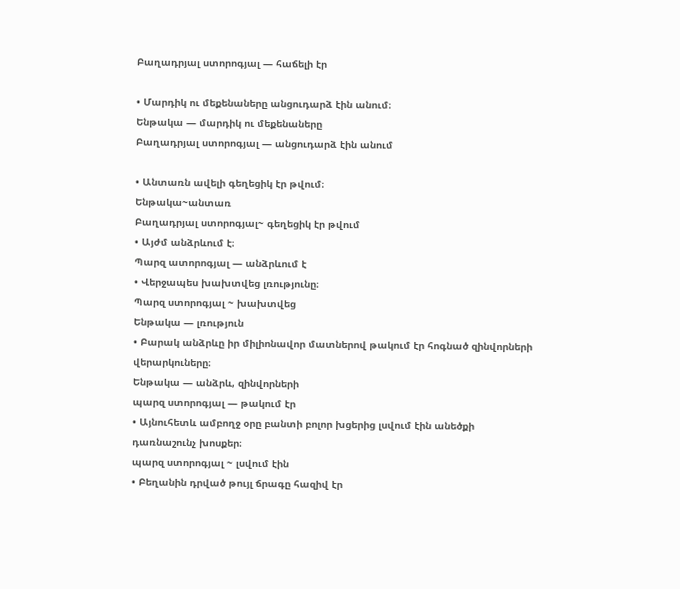Բաղադրյալ ստորոգյալ — հաճելի էր

• Մարդիկ ու մեքենաները անցուդարձ էին անում։
Ենթակա — մարդիկ ու մեքենաները
Բաղադրյալ ստորոգյալ — անցուդարձ էին անում

• Անտառն ավելի գեղեցիկ էր թվում։
Ենթակա~անտառ
Բաղադրյալ ստորոգյալ~ գեղեցիկ էր թվում
• Այժմ անձրևում է։
Պարզ ատորոգյալ — անձրևում է
• Վերջապես խախտվեց լռությունը։
Պարզ ստորոգյալ ~ խախտվեց
Ենթակա — լռություն
• Բարակ անձրևը իր միլիոնավոր մատներով թակում էր հոգնած զինվորների վերարկուները։
Ենթակա — անձրև, զինվորների
պարզ ստորոգյալ — թակում էր
• Այնուհետև ամբողջ օրը բանտի բոլոր խցերից լսվում էին անեծքի դառնաշունչ խոսքեր։
պարզ ստորոգյալ ~ լսվում էին
• Բեղանին դրված թույլ ճրագը հազիվ էր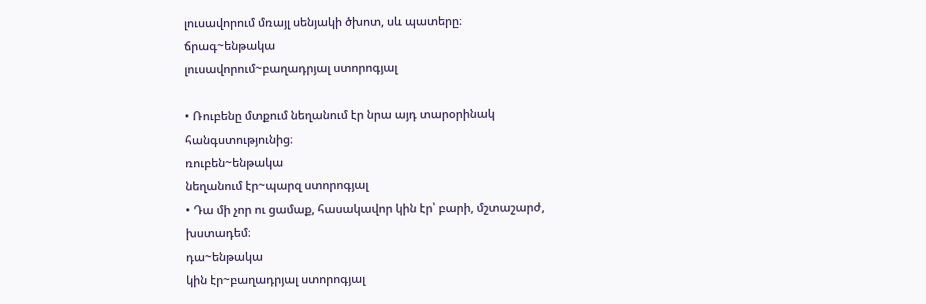լուսավորում մռայլ սենյակի ծխոտ, սև պատերը։
ճրագ~ենթակա
լուսավորում~բաղադրյալ ստորոգյալ

• Ռուբենը մտքում նեղանում էր նրա այդ տարօրինակ հանգստությունից։
ռուբեն~ենթակա
նեղանում էր~պարզ ստորոգյալ
• Դա մի չոր ու ցամաք, հասակավոր կին էր՝ բարի, մշտաշարժ, խստադեմ։
դա~ենթակա
կին էր~բաղադրյալ ստորոգյալ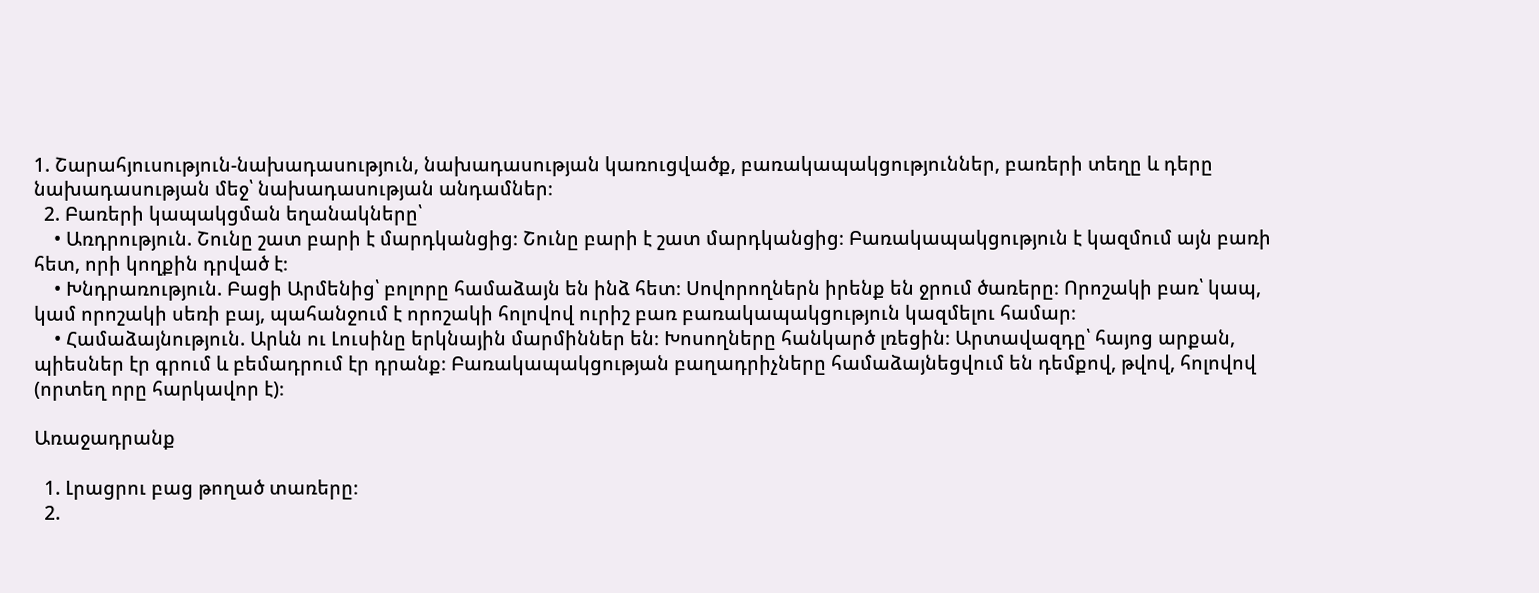1. Շարահյուսություն-նախադասություն, նախադասության կառուցվածք, բառակապակցություններ, բառերի տեղը և դերը նախադասության մեջ՝ նախադասության անդամներ։
  2. Բառերի կապակցման եղանակները՝
    • Առդրություն. Շունը շատ բարի է մարդկանցից։ Շունը բարի է շատ մարդկանցից։ Բառակապակցություն է կազմում այն բառի հետ, որի կողքին դրված է։
    • Խնդրառություն. Բացի Արմենից՝ բոլորը համաձայն են ինձ հետ։ Սովորողներն իրենք են ջրում ծառերը։ Որոշակի բառ՝ կապ, կամ որոշակի սեռի բայ, պահանջում է որոշակի հոլովով ուրիշ բառ բառակապակցություն կազմելու համար։
    • Համաձայնություն. Արևն ու Լուսինը երկնային մարմիններ են։ Խոսողները հանկարծ լռեցին։ Արտավազդը՝ հայոց արքան, պիեսներ էր գրում և բեմադրում էր դրանք։ Բառակապակցության բաղադրիչները համաձայնեցվում են դեմքով, թվով, հոլովով (որտեղ որը հարկավոր է)։

Առաջադրանք

  1. Լրացրու բաց թողած տառերը։
  2.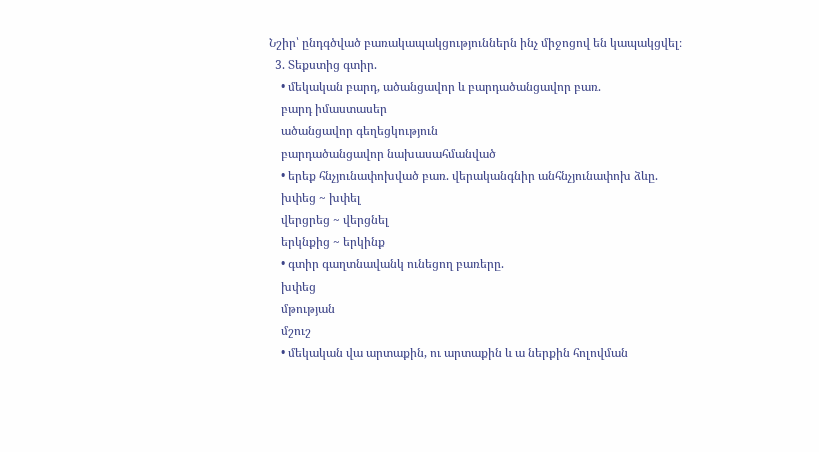Նշիր՝ ընդգծված բառակապակցություններն ինչ միջոցով են կապակցվել։
  3. Տեքստից գտիր.
    • մեկական բարդ, ածանցավոր և բարդածանցավոր բառ.
    բարդ իմաստասեր
    ածանցավոր գեղեցկություն
    բարդածանցավոր նախասահմանված
    • երեք հնչյունափոխված բառ. վերականգնիր անհնչյունափոխ ձևը.
    խփեց ~ խփել
    վերցրեց ~ վերցնել
    երկնքից ~ երկինք
    • գտիր գաղտնավանկ ունեցող բառերը.
    խփեց
    մթության
    մշուշ
    • մեկական վա արտաքին, ու արտաքին և ա ներքին հոլովման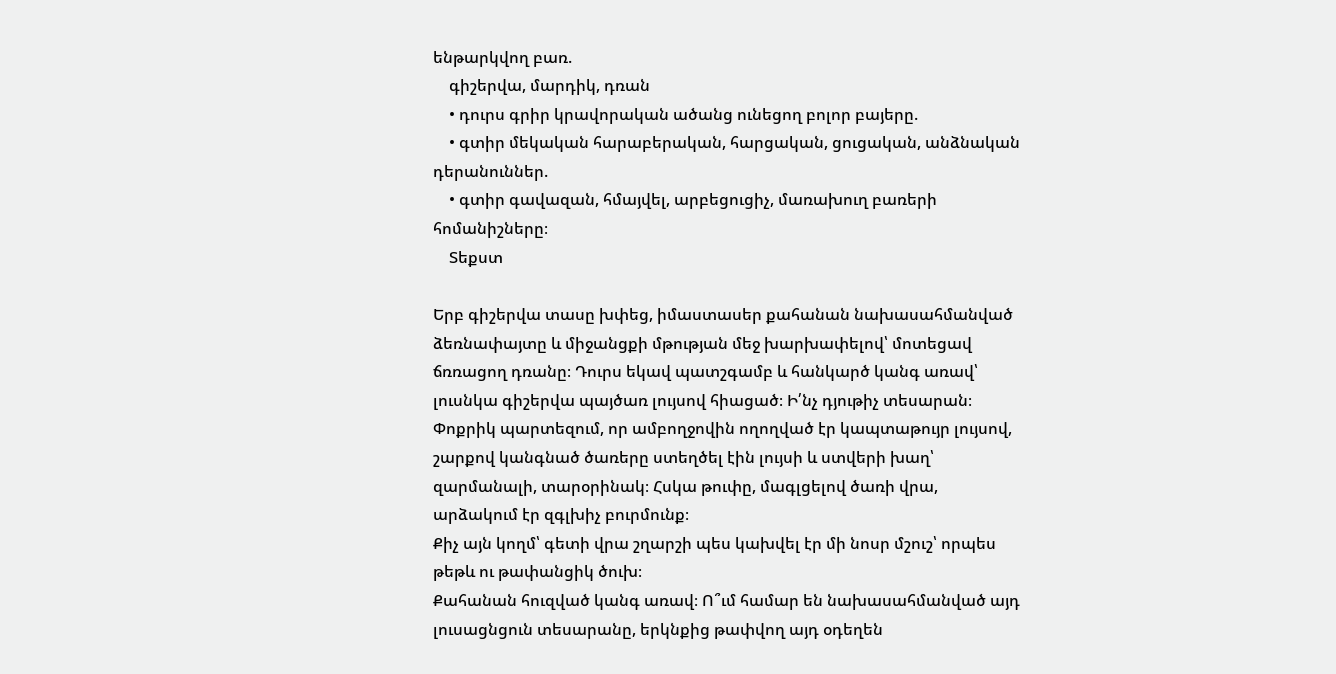ենթարկվող բառ.
    գիշերվա, մարդիկ, դռան
    • դուրս գրիր կրավորական ածանց ունեցող բոլոր բայերը.
    • գտիր մեկական հարաբերական, հարցական, ցուցական, անձնական դերանուններ.
    • գտիր գավազան, հմայվել, արբեցուցիչ, մառախուղ բառերի հոմանիշները։
    Տեքստ

Երբ գիշերվա տասը խփեց, իմաստասեր քահանան նախասահմանված ձեռնափայտը և միջանցքի մթության մեջ խարխափելով՝ մոտեցավ ճռռացող դռանը։ Դուրս եկավ պատշգամբ և հանկարծ կանգ առավ՝ լուսնկա գիշերվա պայծառ լույսով հիացած։ Ի՛նչ դյութիչ տեսարան։ Փոքրիկ պարտեզում, որ ամբողջովին ողողված էր կապտաթույր լույսով, շարքով կանգնած ծառերը ստեղծել էին լույսի և ստվերի խաղ՝ զարմանալի, տարօրինակ։ Հսկա թուփը, մագլցելով ծառի վրա, արձակում էր զգլխիչ բուրմունք։
Քիչ այն կողմ՝ գետի վրա շղարշի պես կախվել էր մի նոսր մշուշ՝ որպես թեթև ու թափանցիկ ծուխ։
Քահանան հուզված կանգ առավ։ Ո՞ւմ համար են նախասահմանված այդ լուսացնցուն տեսարանը, երկնքից թափվող այդ օդեղեն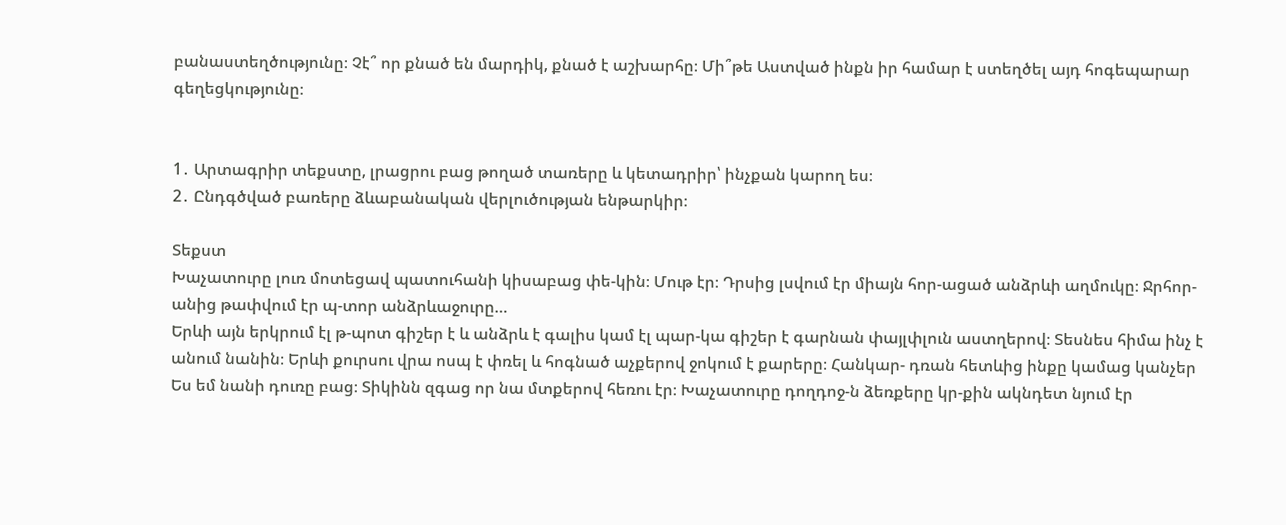բանաստեղծությունը։ Չէ՞ որ քնած են մարդիկ, քնած է աշխարհը։ Մի՞թե Աստված ինքն իր համար է ստեղծել այդ հոգեպարար գեղեցկությունը։


1․ Արտագրիր տեքստը, լրացրու բաց թողած տառերը և կետադրիր՝ ինչքան կարող ես։
2․ Ընդգծված բառերը ձևաբանական վերլուծության ենթարկիր։

Տեքստ
Խաչատուրը լուռ մոտեցավ պատուհանի կիսաբաց փե-կին։ Մութ էր։ Դրսից լսվում էր միայն հոր-ացած անձրևի աղմուկը։ Ջրհոր-անից թափվում էր պ-տոր անձրևաջուրը…
Երևի այն երկրում էլ թ-պոտ գիշեր է և անձրև է գալիս կամ էլ պար-կա գիշեր է գարնան փայլփլուն աստղերով։ Տեսնես հիմա ինչ է անում նանին։ Երևի քուրսու վրա ոսպ է փռել և հոգնած աչքերով ջոկում է քարերը։ Հանկար- դռան հետևից ինքը կամաց կանչեր Ես եմ նանի դուռը բաց։ Տիկինն զգաց որ նա մտքերով հեռու էր։ Խաչատուրը դողդոջ-ն ձեռքերը կր-քին ակնդետ նյում էր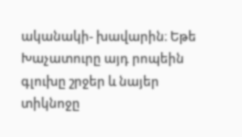ականակի- խավարին։ Եթե Խաչատուրը այդ րոպեին գլուխը շրջեր և նայեր տիկնոջը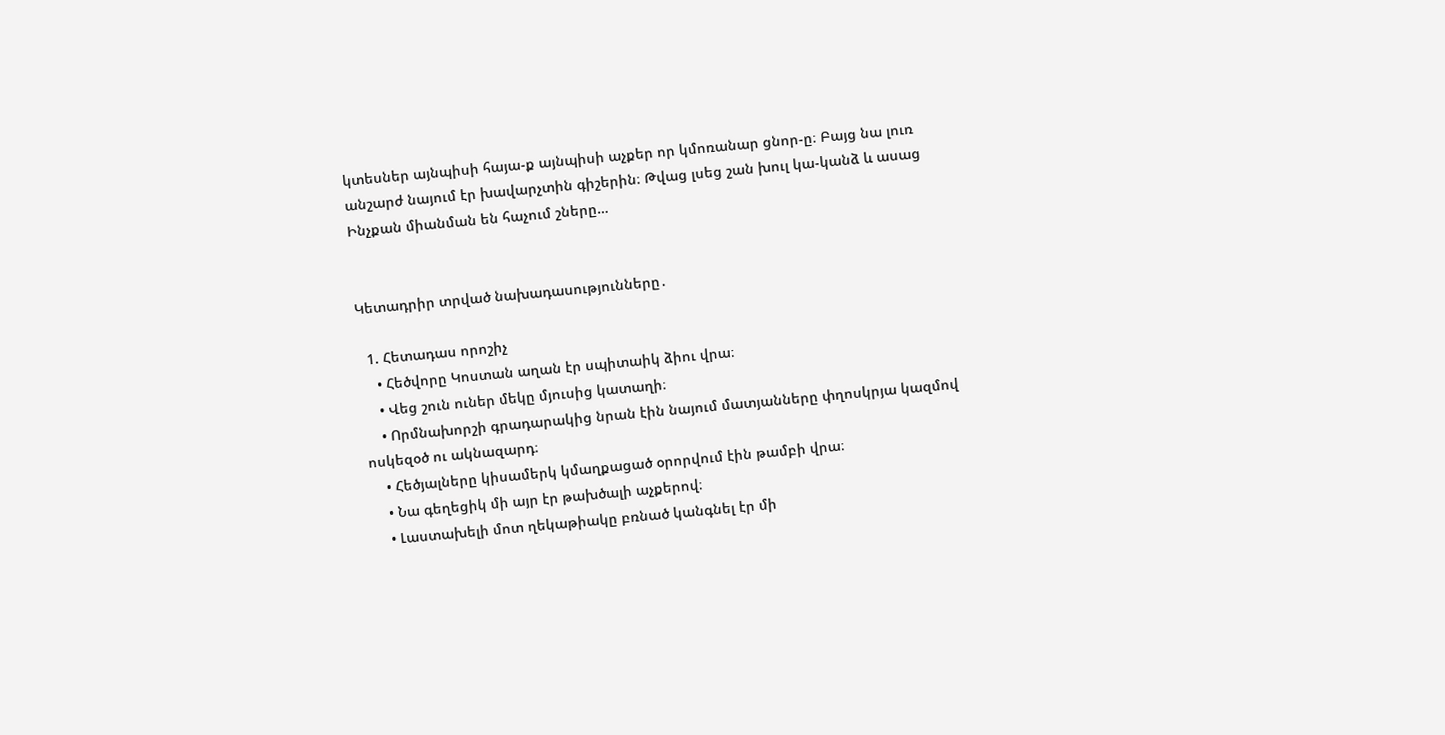կտեսներ այնպիսի հայա-ք այնպիսի աչքեր որ կմոռանար ցնոր-ը։ Բայց նա լուռ անշարժ նայում էր խավարչտին գիշերին։ Թվաց լսեց շան խուլ կա-կանձ և ասաց
Ինչքան միանման են հաչում շները…


Կետադրիր տրված նախադասությունները․

  1. Հետադաս որոշիչ
    • Հեծվորը Կոստան աղան էր սպիտաիկ ձիու վրա։
    • Վեց շուն ուներ մեկը մյուսից կատաղի։
    • Որմնախորշի գրադարակից նրան էին նայում մատյանները փղոսկրյա կազմով ոսկեզօծ ու ակնազարդ։
    • Հեծյալները կիսամերկ կմաղքացած օրորվում էին թամբի վրա։
    • Նա գեղեցիկ մի այր էր թախծալի աչքերով։
    • Լաստախելի մոտ ղեկաթիակը բռնած կանգնել էր մի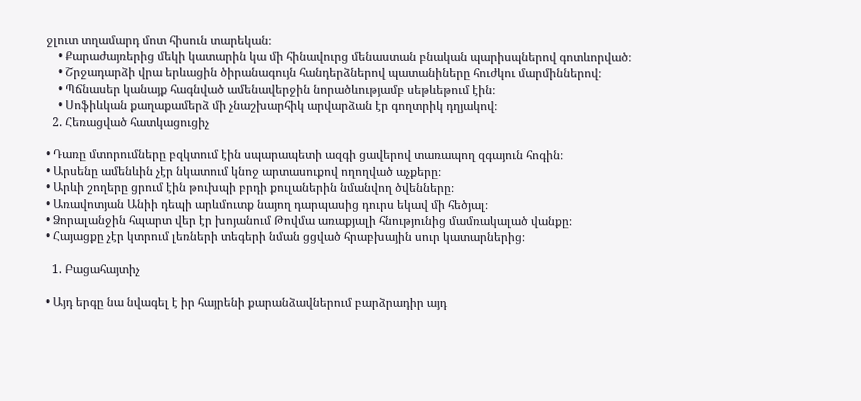ջլուտ տղամարդ մոտ հիսուն տարեկան։
    • Քարաժայռերից մեկի կատարին կա մի հինավուրց մենաստան բնական պարիսպներով գոտևորված։
    • Շրջադարձի վրա երևացին ծիրանագույն հանդերձներով պատանիները հուժկու մարմիններով։
    • Պճնասեր կանայք հագնված ամենավերջին նորածևությամբ սեթևեթում էին։
    • Սոֆիևկան քաղաքամերձ մի չնաշխարհիկ արվարձան էր գողտրիկ դղյակով։
  2. Հեռացված հատկացուցիչ

• Դառը մտորումները բզկտում էին սպարապետի ազգի ցավերով տառապող զգայուն հոգին։
• Արսենը ամենևին չէր նկատում կնոջ արտասուքով ողողված աչքերը։
• Արևի շողերը ցրում էին թուխպի բրդի քուլաներին նմանվող ծվենները։
• Առավոտյան Անիի դեպի արևմուտք նայող դարպասից դուրս եկավ մի հեծյալ։
• Ձորալանջին հպարտ վեր էր խոյանում Թովմա առաքյալի հնությունից մամռակալած վանքը։
• Հայացքը չէր կտրում լեռների տեգերի նման ցցված հրաբխային սուր կատարներից։

  1. Բացահայտիչ

• Այդ երգը նա նվագել է իր հայրենի քարանձավներում բարձրադիր այդ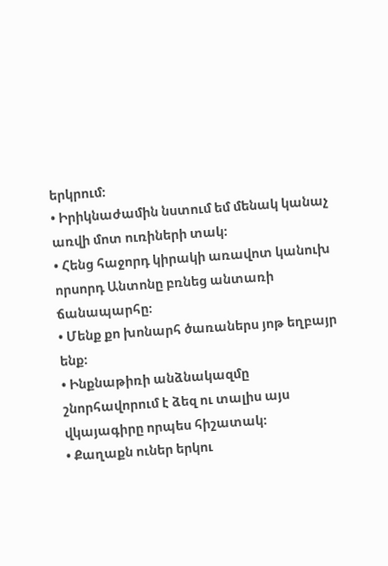երկրում։
• Իրիկնաժամին նստում եմ մենակ կանաչ առվի մոտ ուռիների տակ։
• Հենց հաջորդ կիրակի առավոտ կանուխ որսորդ Անտոնը բռնեց անտառի ճանապարհը։
• Մենք քո խոնարհ ծառաներս յոթ եղբայր ենք։
• Ինքնաթիռի անձնակազմը շնորհավորում է ձեզ ու տալիս այս վկայագիրը որպես հիշատակ։
• Քաղաքն ուներ երկու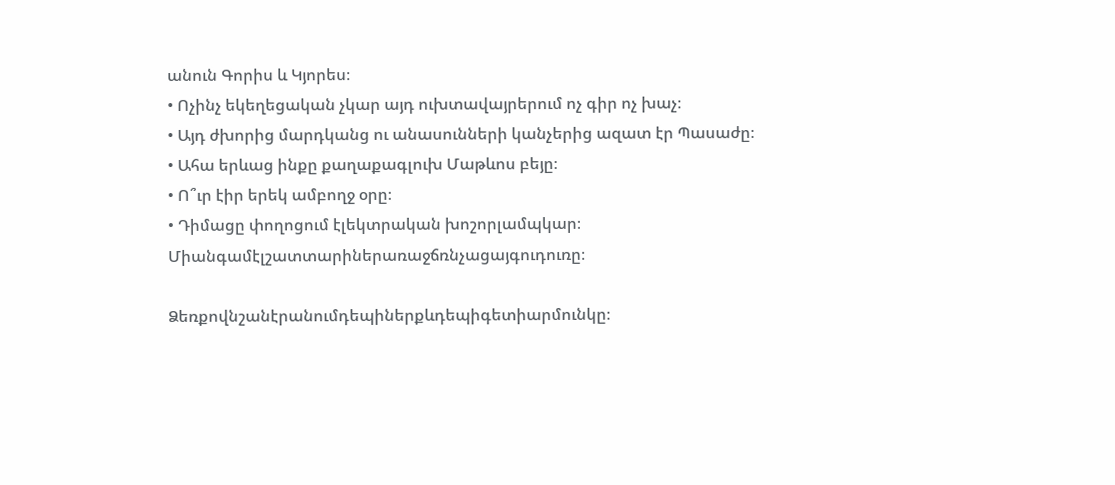անուն Գորիս և Կյորես։
• Ոչինչ եկեղեցական չկար այդ ուխտավայրերում ոչ գիր ոչ խաչ։
• Այդ ժխորից մարդկանց ու անասունների կանչերից ազատ էր Պասաժը։
• Ահա երևաց ինքը քաղաքագլուխ Մաթևոս բեյը։
• Ո՞ւր էիր երեկ ամբողջ օրը։
• Դիմացը փողոցում էլեկտրական խոշորլամպկար։
Միանգամէլշատտարիներառաջճռնչացայգուդուռը։

Ձեռքովնշանէրանումդեպիներքևդեպիգետիարմունկը։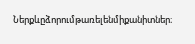Ներքևըձորումթառելենմիքանիտներ։